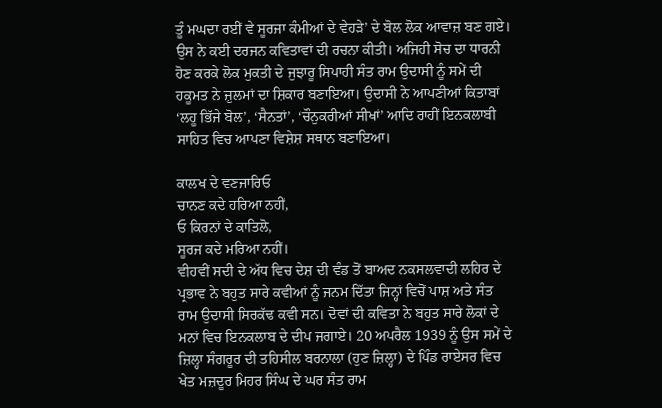ਤੂੰ ਮਘਦਾ ਰਈਂ ਵੇ ਸੂਰਜਾ ਕੰਮੀਆਂ ਦੇ ਵੇਹੜੇ’ ਦੇ ਬੋਲ ਲੋਕ ਆਵਾਜ਼ ਬਣ ਗਏ। ਉਸ ਨੇ ਕਈ ਦਰਜਨ ਕਵਿਤਾਵਾਂ ਦੀ ਰਚਨਾ ਕੀਤੀ। ਅਜਿਹੀ ਸੋਚ ਦਾ ਧਾਰਨੀ ਹੋਣ ਕਰਕੇ ਲੋਕ ਮੁਕਤੀ ਦੇ ਜੁਝਾਰੂ ਸਿਪਾਹੀ ਸੰਤ ਰਾਮ ਉਦਾਸੀ ਨੂੰ ਸਮੇਂ ਦੀ ਹਕੂਮਤ ਨੇ ਜ਼ੁਲਮਾਂ ਦਾ ਸ਼ਿਕਾਰ ਬਣਾਇਆ। ਉਦਾਸੀ ਨੇ ਆਪਣੀਆਂ ਕਿਤਾਬਾਂ ‘ਲਹੂ ਭਿੱਜੇ ਬੋਲ’, ‘ਸੈਨਤਾਂ’, ‘ਚੌਨੁਕਰੀਆਂ ਸੀਖਾਂ’ ਆਦਿ ਰਾਹੀਂ ਇਨਕਲਾਬੀ ਸਾਹਿਤ ਵਿਚ ਆਪਣਾ ਵਿਸ਼ੇਸ਼ ਸਥਾਨ ਬਣਾਇਆ।

ਕਾਲਖ ਦੇ ਵਣਜਾਰਿਓ
ਚਾਨਣ ਕਦੇ ਹਰਿਆ ਨਹੀਂ,
ਓ ਕਿਰਨਾਂ ਦੇ ਕਾਤਿਲੋ,
ਸੂਰਜ ਕਦੇ ਮਰਿਆ ਨਹੀਂ।
ਵੀਹਵੀਂ ਸਦੀ ਦੇ ਅੱਧ ਵਿਚ ਦੇਸ਼ ਦੀ ਵੰਡ ਤੋਂ ਬਾਅਦ ਨਕਸਲਵਾਦੀ ਲਹਿਰ ਦੇ ਪ੍ਰਭਾਵ ਨੇ ਬਹੁਤ ਸਾਰੇ ਕਵੀਆਂ ਨੂੰ ਜਨਮ ਦਿੱਤਾ ਜਿਨ੍ਹਾਂ ਵਿਚੋਂ ਪਾਸ਼ ਅਤੇ ਸੰਤ ਰਾਮ ਉਦਾਸੀ ਸਿਰਕੱਢ ਕਵੀ ਸਨ। ਦੋਵਾਂ ਦੀ ਕਵਿਤਾ ਨੇ ਬਹੁਤ ਸਾਰੇ ਲੋਕਾਂ ਦੇ ਮਨਾਂ ਵਿਚ ਇਨਕਲਾਬ ਦੇ ਦੀਪ ਜਗਾਏ। 20 ਅਪਰੈਲ 1939 ਨੂੰ ਉਸ ਸਮੇਂ ਦੇ ਜ਼ਿਲ੍ਹਾ ਸੰਗਰੂਰ ਦੀ ਤਹਿਸੀਲ ਬਰਨਾਲਾ (ਹੁਣ ਜ਼ਿਲ੍ਹਾ) ਦੇ ਪਿੰਡ ਰਾਏਸਰ ਵਿਚ ਖੇਤ ਮਜ਼ਦੂਰ ਮਿਹਰ ਸਿੰਘ ਦੇ ਘਰ ਸੰਤ ਰਾਮ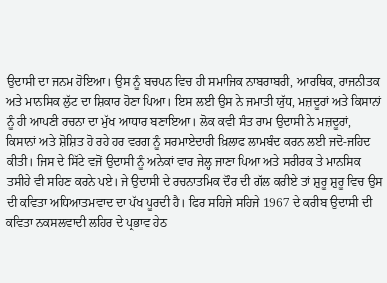ਉਦਾਸੀ ਦਾ ਜਨਮ ਹੋਇਆ। ਉਸ ਨੂੰ ਬਚਪਨ ਵਿਚ ਹੀ ਸਮਾਜਿਕ ਨਾਬਰਾਬਰੀ, ਆਰਥਿਕ, ਰਾਜਨੀਤਕ ਅਤੇ ਮਾਨਸਿਕ ਲੁੱਟ ਦਾ ਸ਼ਿਕਾਰ ਹੋਣਾ ਪਿਆ। ਇਸ ਲਈ ਉਸ ਨੇ ਜਮਾਤੀ ਯੁੱਧ, ਮਜ਼ਦੂਰਾਂ ਅਤੇ ਕਿਸਾਨਾਂ ਨੂੰ ਹੀ ਆਪਣੀ ਰਚਨਾ ਦਾ ਮੁੱਖ ਆਧਾਰ ਬਣਾਇਆ। ਲੋਕ ਕਵੀ ਸੰਤ ਰਾਮ ਉਦਾਸੀ ਨੇ ਮਜ਼ਦੂਰਾਂ, ਕਿਸਾਨਾਂ ਅਤੇ ਸ਼ੋਸ਼ਿਤ ਹੋ ਰਹੇ ਹਰ ਵਰਗ ਨੂੰ ਸਰਮਾਏਦਾਰੀ ਖ਼ਿਲਾਫ ਲਾਮਬੰਦ ਕਰਨ ਲਈ ਜਦੋ-ਜਹਿਦ ਕੀਤੀ। ਜਿਸ ਦੇ ਸਿੱਟੇ ਵਜੋਂ ਉਦਾਸੀ ਨੂੰ ਅਨੇਕਾਂ ਵਾਰ ਜੇਲ੍ਹ ਜਾਣਾ ਪਿਆ ਅਤੇ ਸਰੀਰਕ ਤੇ ਮਾਨਸਿਕ ਤਸੀਹੇ ਵੀ ਸਹਿਣ ਕਰਨੇ ਪਏ। ਜੇ ਉਦਾਸੀ ਦੇ ਰਚਨਾਤਮਿਕ ਦੌਰ ਦੀ ਗੱਲ ਕਰੀਏ ਤਾਂ ਸ਼ੁਰੂ ਸ਼ੁਰੂ ਵਿਚ ਉਸ ਦੀ ਕਵਿਤਾ ਅਧਿਆਤਮਵਾਦ ਦਾ ਪੱਖ ਪੂਰਦੀ ਹੈ। ਫਿਰ ਸਹਿਜੇ ਸਹਿਜੇ 1967 ਦੇ ਕਰੀਬ ਉਦਾਸੀ ਦੀ ਕਵਿਤਾ ਨਕਸਲਵਾਦੀ ਲਹਿਰ ਦੇ ਪ੍ਰਭਾਵ ਹੇਠ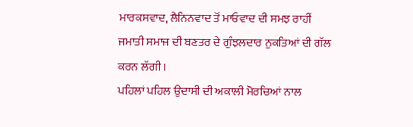ਮਾਰਕਸਵਾਦ, ਲੈਨਿਨਵਾਦ ਤੋਂ ਮਾਓਵਾਦ ਦੀ ਸਮਝ ਰਾਹੀਂ ਜਮਾਤੀ ਸਮਾਜ ਦੀ ਬਣਤਰ ਦੇ ਗੁੰਝਲਦਾਰ ਨੁਕਤਿਆਂ ਦੀ ਗੱਲ ਕਰਨ ਲੱਗੀ।
ਪਹਿਲਾਂ ਪਹਿਲ ਉਦਾਸੀ ਦੀ ਅਕਾਲੀ ਮੋਰਚਿਆਂ ਨਾਲ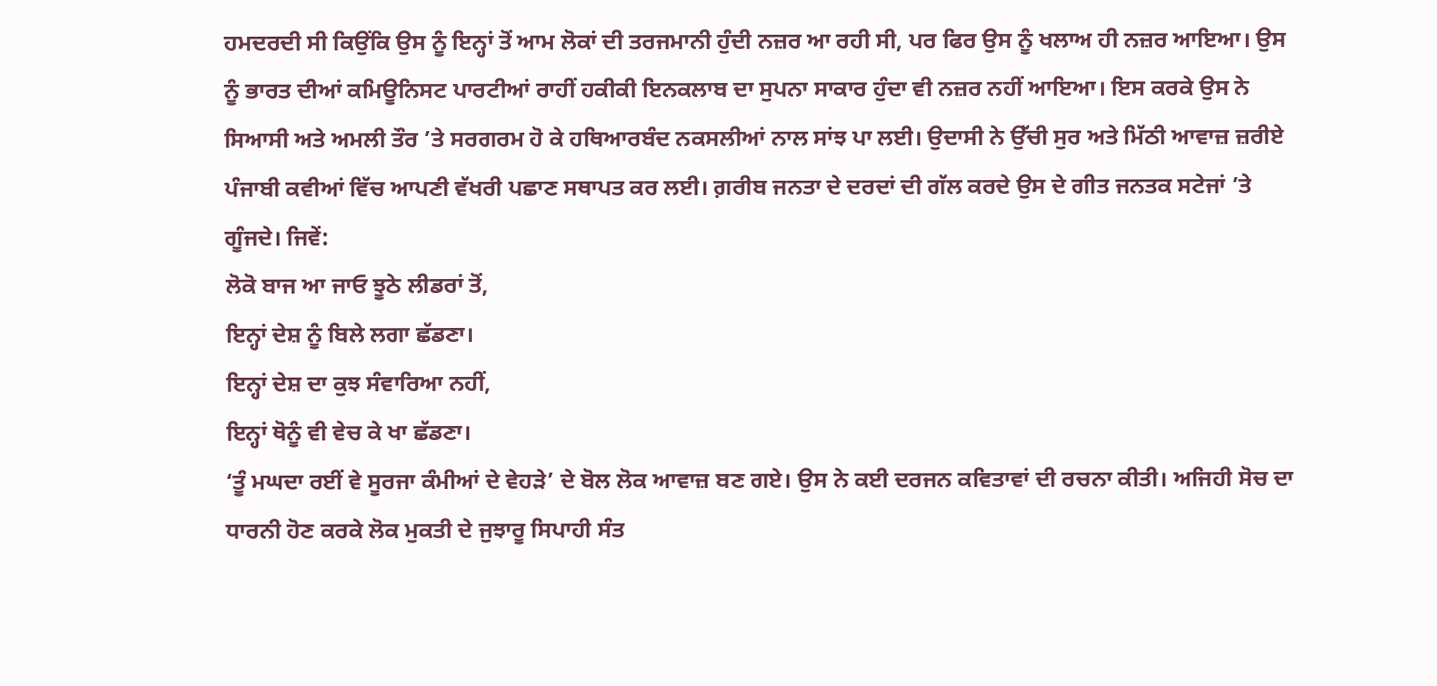ਹਮਦਰਦੀ ਸੀ ਕਿਉਂਕਿ ਉਸ ਨੂੰ ਇਨ੍ਹਾਂ ਤੋਂ ਆਮ ਲੋਕਾਂ ਦੀ ਤਰਜਮਾਨੀ ਹੁੰਦੀ ਨਜ਼ਰ ਆ ਰਹੀ ਸੀ, ਪਰ ਫਿਰ ਉਸ ਨੂੰ ਖਲਾਅ ਹੀ ਨਜ਼ਰ ਆਇਆ। ਉਸ ਨੂੰ ਭਾਰਤ ਦੀਆਂ ਕਮਿਊਨਿਸਟ ਪਾਰਟੀਆਂ ਰਾਹੀਂ ਹਕੀਕੀ ਇਨਕਲਾਬ ਦਾ ਸੁਪਨਾ ਸਾਕਾਰ ਹੁੰਦਾ ਵੀ ਨਜ਼ਰ ਨਹੀਂ ਆਇਆ। ਇਸ ਕਰਕੇ ਉਸ ਨੇ ਸਿਆਸੀ ਅਤੇ ਅਮਲੀ ਤੌਰ ’ਤੇ ਸਰਗਰਮ ਹੋ ਕੇ ਹਥਿਆਰਬੰਦ ਨਕਸਲੀਆਂ ਨਾਲ ਸਾਂਝ ਪਾ ਲਈ। ਉਦਾਸੀ ਨੇ ਉੱਚੀ ਸੁਰ ਅਤੇ ਮਿੱਠੀ ਆਵਾਜ਼ ਜ਼ਰੀਏ ਪੰਜਾਬੀ ਕਵੀਆਂ ਵਿੱਚ ਆਪਣੀ ਵੱਖਰੀ ਪਛਾਣ ਸਥਾਪਤ ਕਰ ਲਈ। ਗ਼ਰੀਬ ਜਨਤਾ ਦੇ ਦਰਦਾਂ ਦੀ ਗੱਲ ਕਰਦੇ ਉਸ ਦੇ ਗੀਤ ਜਨਤਕ ਸਟੇਜਾਂ ’ਤੇ ਗੂੰਜਦੇ। ਜਿਵੇਂ:
ਲੋਕੋ ਬਾਜ ਆ ਜਾਓ ਝੂਠੇ ਲੀਡਰਾਂ ਤੋਂ,
ਇਨ੍ਹਾਂ ਦੇਸ਼ ਨੂੰ ਬਿਲੇ ਲਗਾ ਛੱਡਣਾ।
ਇਨ੍ਹਾਂ ਦੇਸ਼ ਦਾ ਕੁਝ ਸੰਵਾਰਿਆ ਨਹੀਂ,
ਇਨ੍ਹਾਂ ਥੋਨੂੰ ਵੀ ਵੇਚ ਕੇ ਖਾ ਛੱਡਣਾ।
‘ਤੂੰ ਮਘਦਾ ਰਈਂ ਵੇ ਸੂਰਜਾ ਕੰਮੀਆਂ ਦੇ ਵੇਹੜੇ’ ਦੇ ਬੋਲ ਲੋਕ ਆਵਾਜ਼ ਬਣ ਗਏ। ਉਸ ਨੇ ਕਈ ਦਰਜਨ ਕਵਿਤਾਵਾਂ ਦੀ ਰਚਨਾ ਕੀਤੀ। ਅਜਿਹੀ ਸੋਚ ਦਾ ਧਾਰਨੀ ਹੋਣ ਕਰਕੇ ਲੋਕ ਮੁਕਤੀ ਦੇ ਜੁਝਾਰੂ ਸਿਪਾਹੀ ਸੰਤ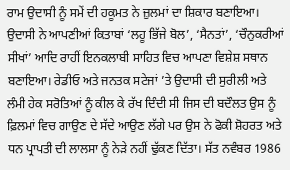ਰਾਮ ਉਦਾਸੀ ਨੂੰ ਸਮੇਂ ਦੀ ਹਕੂਮਤ ਨੇ ਜ਼ੁਲਮਾਂ ਦਾ ਸ਼ਿਕਾਰ ਬਣਾਇਆ। ਉਦਾਸੀ ਨੇ ਆਪਣੀਆਂ ਕਿਤਾਬਾਂ ‘ਲਹੂ ਭਿੱਜੇ ਬੋਲ’, ‘ਸੈਨਤਾਂ’, ‘ਚੌਨੁਕਰੀਆਂ ਸੀਖਾਂ’ ਆਦਿ ਰਾਹੀਂ ਇਨਕਲਾਬੀ ਸਾਹਿਤ ਵਿਚ ਆਪਣਾ ਵਿਸ਼ੇਸ਼ ਸਥਾਨ ਬਣਾਇਆ। ਰੇਡੀਓ ਅਤੇ ਜਨਤਕ ਸਟੇਜਾਂ ’ਤੇ ਉਦਾਸੀ ਦੀ ਸੁਰੀਲੀ ਅਤੇ ਲੰਮੀ ਹੇਕ ਸਰੋਤਿਆਂ ਨੂੰ ਕੀਲ ਕੇ ਰੱਖ ਦਿੰਦੀ ਸੀ ਜਿਸ ਦੀ ਬਦੌਲਤ ਉਸ ਨੂੰ ਫ਼ਿਲਮਾਂ ਵਿਚ ਗਾਉਣ ਦੇ ਸੱਦੇ ਆਉਣ ਲੱਗੇ ਪਰ ਉਸ ਨੇ ਫੋਕੀ ਸ਼ੋਹਰਤ ਅਤੇ ਧਨ ਪ੍ਰਾਪਤੀ ਦੀ ਲਾਲਸਾ ਨੂੰ ਨੇੜੇ ਨਹੀਂ ਢੁੱਕਣ ਦਿੱਤਾ। ਸੱਤ ਨਵੰਬਰ 1986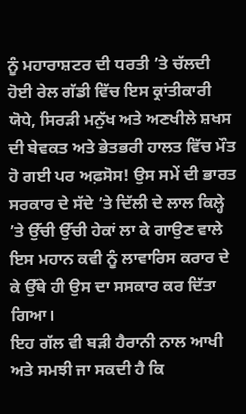ਨੂੰ ਮਹਾਰਾਸ਼ਟਰ ਦੀ ਧਰਤੀ ’ਤੇ ਚੱਲਦੀ ਹੋਈ ਰੇਲ ਗੱਡੀ ਵਿੱਚ ਇਸ ਕ੍ਰਾਂਤੀਕਾਰੀ ਯੋਧੇ, ਸਿਰੜੀ ਮਨੁੱਖ ਅਤੇ ਅਣਖੀਲੇ ਸ਼ਖਸ ਦੀ ਬੇਵਕਤ ਅਤੇ ਭੇਤਭਰੀ ਹਾਲਤ ਵਿੱਚ ਮੌਤ ਹੋ ਗਈ ਪਰ ਅਫ਼ਸੋਸ! ਉਸ ਸਮੇਂ ਦੀ ਭਾਰਤ ਸਰਕਾਰ ਦੇ ਸੱਦੇ ’ਤੇ ਦਿੱਲੀ ਦੇ ਲਾਲ ਕਿਲ੍ਹੇ ’ਤੇ ਉੱਚੀ ਉੱਚੀ ਹੇਕਾਂ ਲਾ ਕੇ ਗਾਉਣ ਵਾਲੇ ਇਸ ਮਹਾਨ ਕਵੀ ਨੂੰ ਲਾਵਾਰਿਸ ਕਰਾਰ ਦੇ ਕੇ ਉੱਥੇ ਹੀ ਉਸ ਦਾ ਸਸਕਾਰ ਕਰ ਦਿੱਤਾ ਗਿਆ।
ਇਹ ਗੱਲ ਵੀ ਬੜੀ ਹੈਰਾਨੀ ਨਾਲ ਆਖੀ ਅਤੇ ਸਮਝੀ ਜਾ ਸਕਦੀ ਹੈ ਕਿ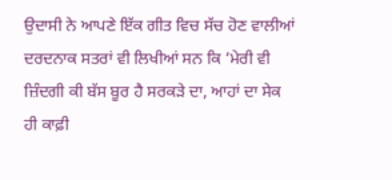ਉਦਾਸੀ ਨੇ ਆਪਣੇ ਇੱਕ ਗੀਤ ਵਿਚ ਸੱਚ ਹੋਣ ਵਾਲੀਆਂ ਦਰਦਨਾਕ ਸਤਰਾਂ ਵੀ ਲਿਖੀਆਂ ਸਨ ਕਿ ‘ਮੇਰੀ ਵੀ ਜ਼ਿੰਦਗੀ ਕੀ ਬੱਸ ਬੂਰ ਹੈ ਸਰਕੜੇ ਦਾ, ਆਹਾਂ ਦਾ ਸੇਕ ਹੀ ਕਾਫ਼ੀ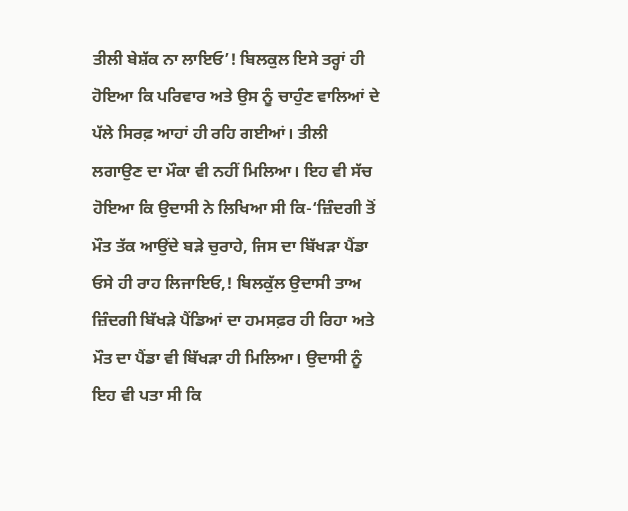ਤੀਲੀ ਬੇਸ਼ੱਕ ਨਾ ਲਾਇਓ’! ਬਿਲਕੁਲ ਇਸੇ ਤਰ੍ਹਾਂ ਹੀ ਹੋਇਆ ਕਿ ਪਰਿਵਾਰ ਅਤੇ ਉਸ ਨੂੰ ਚਾਹੁੰਣ ਵਾਲਿਆਂ ਦੇ ਪੱਲੇ ਸਿਰਫ਼ ਆਹਾਂ ਹੀ ਰਹਿ ਗਈਆਂ। ਤੀਲੀ ਲਗਾਉਣ ਦਾ ਮੌਕਾ ਵੀ ਨਹੀਂ ਮਿਲਿਆ। ਇਹ ਵੀ ਸੱਚ ਹੋਇਆ ਕਿ ਉਦਾਸੀ ਨੇ ਲਿਖਿਆ ਸੀ ਕਿ-‘ਜ਼ਿੰਦਗੀ ਤੋਂ ਮੌਤ ਤੱਕ ਆਉਂਦੇ ਬੜੇ ਚੁਰਾਹੇ, ਜਿਸ ਦਾ ਬਿੱਖੜਾ ਪੈਂਡਾ ਓਸੇ ਹੀ ਰਾਹ ਲਿਜਾਇਓ,! ਬਿਲਕੁੱਲ ਉਦਾਸੀ ਤਾਅ ਜ਼ਿੰਦਗੀ ਬਿੱਖੜੇ ਪੈਂਡਿਆਂ ਦਾ ਹਮਸਫ਼ਰ ਹੀ ਰਿਹਾ ਅਤੇ ਮੌਤ ਦਾ ਪੈਂਡਾ ਵੀ ਬਿੱਖੜਾ ਹੀ ਮਿਲਿਆ। ਉਦਾਸੀ ਨੂੰ ਇਹ ਵੀ ਪਤਾ ਸੀ ਕਿ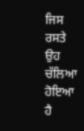ਜਿਸ ਰਸਤੇ ਉਹ ਚੱਲਿਆ ਹੋਇਆ ਹੈ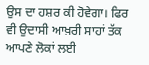ਉਸ ਦਾ ਹਸ਼ਰ ਕੀ ਹੋਵੇਗਾ। ਫਿਰ ਵੀ ਉਦਾਸੀ ਆਖ਼ਰੀ ਸਾਹਾਂ ਤੱਕ ਆਪਣੇ ਲੋਕਾਂ ਲਈ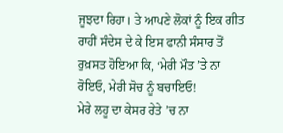ਜੂਝਦਾ ਰਿਹਾ। ਤੇ ਆਪਣੇ ਲੋਕਾਂ ਨੂੰ ਇਕ ਗੀਤ ਰਾਹੀਂ ਸੰਦੇਸ ਦੇ ਕੇ ਇਸ ਫਾਨੀ ਸੰਸਾਰ ਤੋਂ ਰੁਖ਼ਸਤ ਹੋਇਆ ਕਿ, ‘ਮੇਰੀ ਮੌਤ ’ਤੇ ਨਾ ਰੋਇਓ, ਮੇਰੀ ਸੋਚ ਨੂੰ ਬਚਾਇਓ!
ਮੇਰੇ ਲਹੂ ਦਾ ਕੇਸਰ ਰੇਤੇ ’ਚ ਨਾ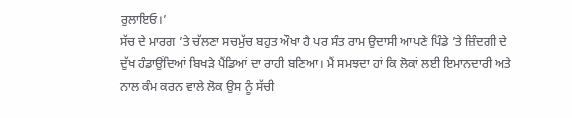ਰੁਲਾਇਓ।’
ਸੱਚ ਦੇ ਮਾਰਗ ’ਤੇ ਚੱਲਣਾ ਸਚਮੁੱਚ ਬਹੁਤ ਔਖਾ ਹੈ ਪਰ ਸੰਤ ਰਾਮ ਉਦਾਸੀ ਆਪਣੇ ਪਿੰਡੇ ’ਤੇ ਜ਼ਿੰਦਗੀ ਦੇ ਦੁੱਖ ਹੰਡਾਉਂਦਿਆਂ ਬਿਖੜੇ ਪੈਂਡਿਆਂ ਦਾ ਰਾਹੀ ਬਣਿਆ। ਮੈਂ ਸਮਝਦਾ ਹਾਂ ਕਿ ਲੋਕਾਂ ਲਈ ਇਮਾਨਦਾਰੀ ਅਤੇ ਨਾਲ ਕੰਮ ਕਰਨ ਵਾਲੇ ਲੋਕ ਉਸ ਨੂੰ ਸੱਚੀ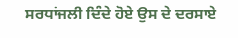ਸਰਧਾਂਜਲੀ ਦਿੰਦੇ ਹੋਏ ਉਸ ਦੇ ਦਰਸਾਏ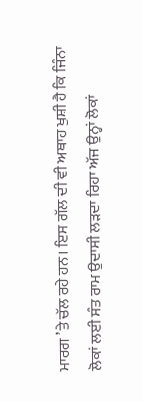ਮਾਰਗ ’ਤੇ ਚੱਲ ਰਹੇ ਹਨ। ਇਸ ਗੱਲ ਦੀ ਵੀ ਅਥਾਹ ਖੁਸ਼ੀ ਹੈ ਕਿ ਜਿੰਨਾ ਲੋਕਾਂ ਲਈ ਸੰਤ ਰਾਮ ਉਦਾਸੀ ਲੜਦਾ ਰਿਹਾ ਅੱਜ ਉਨ੍ਹਾਂ ਲੋਕਾਂ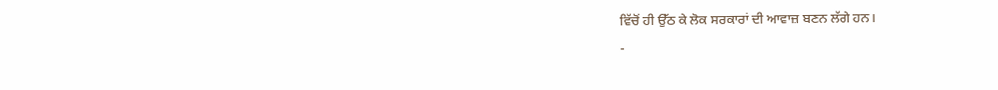ਵਿੱਚੋਂ ਹੀ ਉੱਠ ਕੇ ਲੋਕ ਸਰਕਾਰਾਂ ਦੀ ਆਵਾਜ਼ ਬਣਨ ਲੱਗੇ ਹਨ।
-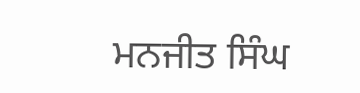ਮਨਜੀਤ ਸਿੰਘ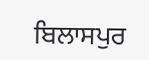ਬਿਲਾਸਪੁਰ